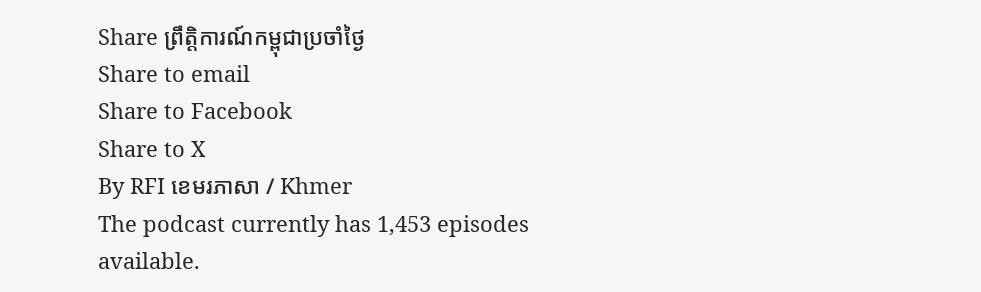Share ព្រឹត្តិការណ៍កម្ពុជាប្រចាំថ្ងៃ
Share to email
Share to Facebook
Share to X
By RFI ខេមរភាសា / Khmer
The podcast currently has 1,453 episodes available.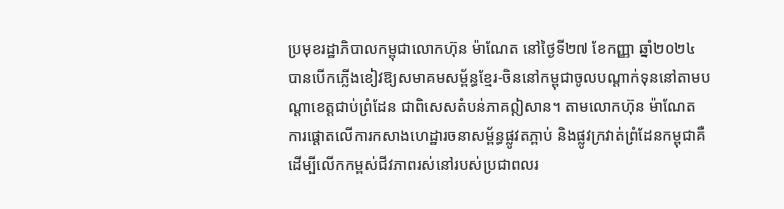ប្រមុខរដ្ឋាភិបាលកម្ពុជាលោកហ៊ុន ម៉ាណែត នៅថ្ងៃទី២៧ ខែកញ្ញា ឆ្នាំ២០២៤ បានបើកភ្លើងខៀវឱ្យសមាគមសម្ព័ន្ធខ្មែរ-ចិននៅកម្ពុជាចូលបណ្ដាក់ទុននៅតាមបណ្ដាខេត្តជាប់ព្រំដែន ជាពិសេសតំបន់ភាគឦសាន។ តាមលោកហ៊ុន ម៉ាណែត ការផ្ដោតលើការកសាងហេដ្ឋារចនាសម្ព័ន្ធផ្លូវតភ្ពាប់ និងផ្លូវក្រវាត់ព្រំដែនកម្ពុជាគឺដើម្បីលើកកម្ពស់ជីវភាពរស់នៅរបស់ប្រជាពលរ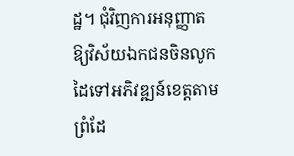ដ្ឋ។ ជុំវិញការអនុញ្ញាតឱ្យវិស័យឯកជនចិនលូកដៃទៅអភិវឌ្ឍន៍ខេត្តតាមព្រំដែ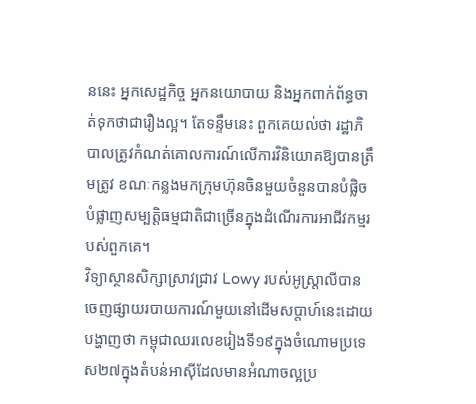ននេះ អ្នកសេដ្ឋកិច្ច អ្នកនយោបាយ និងអ្នកពាក់ព័ន្ធចាត់ទុកថាជារឿងល្អ។ តែទន្ទឹមនេះ ពួកគេយល់ថា រដ្ឋាភិបាលត្រូវកំណត់គោលការណ៍លើការវិនិយោគឱ្យបានត្រឹមត្រូវ ខណៈកន្លងមកក្រុមហ៊ុនចិនមួយចំនួនបានបំផ្លិចបំផ្លាញសម្បត្តិធម្មជាតិជាច្រើនក្នុងដំណើរការអាជីវកម្មរបស់ពួកគេ។
វិទ្យាស្ថានសិក្សាស្រាវជ្រាវ Lowy របស់អូស្ត្រាលីបានចេញផ្សាយរបាយការណ៍មួយនៅដើមសប្តាហ៍នេះដោយបង្ហាញថា កម្ពុជាឈរលេខរៀងទី១៩ក្នុងចំណោមប្រទេស២៧ក្នុងតំបន់អាស៊ីដែលមានអំណាចល្អប្រ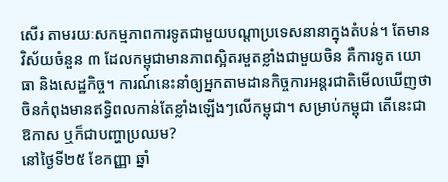សើរ តាមរយៈសកម្មភាពការទូតជាមួយបណ្តាប្រទេសនានាក្នុងតំបន់។ តែមានវិស័យចំនួន ៣ ដែលកម្ពុជាមានភាពស្អិតរមួតខ្លាំងជាមួយចិន គឺការទូត យោធា និងសេដ្ឋកិច្ច។ ការណ៍នេះនាំឲ្យអ្នកតាមដានកិច្ចការអន្តរជាតិមើលឃើញថា ចិនកំពុងមានឥទ្ធិពលកាន់តែខ្លាំងឡើងៗលើកម្ពុជា។ សម្រាប់កម្ពុជា តើនេះជាឱកាស ឬក៏ជាបញ្ហាប្រឈម?
នៅថ្ងៃទី២៥ ខែកញ្ញា ឆ្នាំ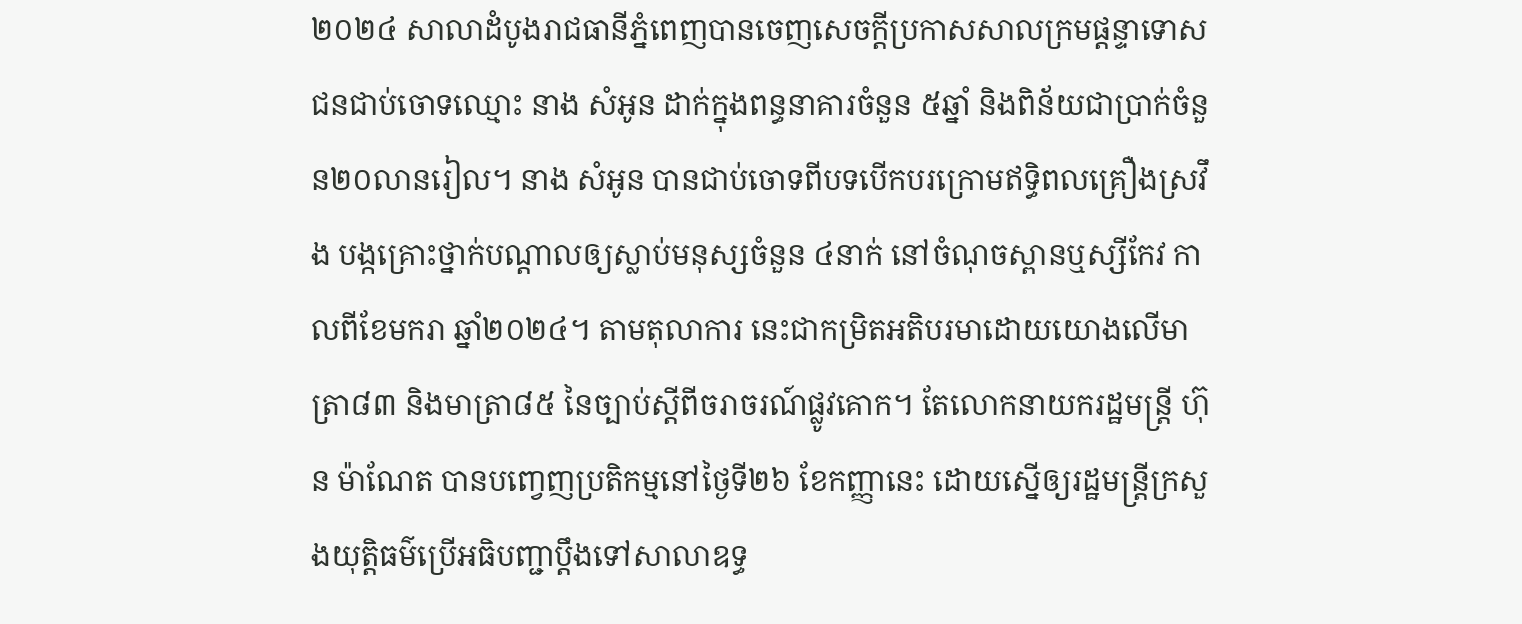២០២៤ សាលាដំបូងរាជធានីភ្នំពេញបានចេញសេចក្តីប្រកាសសាលក្រមផ្តន្ទាទោសជនជាប់ចោទឈ្មោះ នាង សំអូន ដាក់ក្នុងពន្ធនាគារចំនួន ៥ឆ្នាំ និងពិន័យជាប្រាក់ចំនួន២០លានរៀល។ នាង សំអូន បានជាប់ចោទពីបទបើកបរក្រោមឥទ្ធិពលគ្រឿងស្រវឹង បង្កគ្រោះថ្នាក់បណ្តាលឲ្យស្លាប់មនុស្សចំនួន ៤នាក់ នៅចំណុចស្ពានឬស្សីកែវ កាលពីខែមករា ឆ្នាំ២០២៤។ តាមតុលាការ នេះជាកម្រិតអតិបរមាដោយយោងលើមាត្រា៨៣ និងមាត្រា៨៥ នៃច្បាប់ស្តីពីចរាចរណ៍ផ្លូវគោក។ តែលោកនាយករដ្ឋមន្ត្រី ហ៊ុន ម៉ាណែត បានបញ្វេញប្រតិកម្មនៅថ្ងៃទី២៦ ខែកញ្ញានេះ ដោយស្នើឲ្យរដ្ឋមន្ត្រីក្រសួងយុត្តិធម៌ប្រើអធិបញ្ជាប្តឹងទៅសាលាឧទ្ធ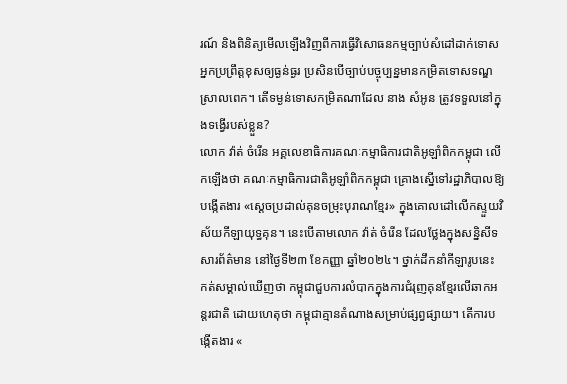រណ៍ និងពិនិត្យមើលឡើងវិញពីការធ្វើវិសោធនកម្មច្បាប់សំដៅដាក់ទោសអ្នកប្រព្រឹត្តខុសឲ្យធ្ងន់ធ្ងរ ប្រសិនបើច្បាប់បច្ចុប្បន្នមានកម្រិតទោសទណ្ឌស្រាលពេក។ តើទម្ងន់ទោសកម្រិតណាដែល នាង សំអូន ត្រូវទទួលនៅក្នុងទង្វើរបស់ខ្លួន?
លោក វ៉ាត់ ចំរើន អគ្គលេខាធិការគណៈកម្មាធិការជាតិអូឡាំពិកកម្ពុជា លើកឡើងថា គណៈកម្មាធិការជាតិអូឡាំពិកកម្ពុជា គ្រោងស្នើទៅរដ្ឋាភិបាលឱ្យបង្កើតងារ «ស្ដេចប្រដាល់គុនចម្រុះបុរាណខ្មែរ» ក្នុងគោលដៅលើកស្ទួយវិស័យកីឡាយុទ្ធគុន។ នេះបើតាមលោក វ៉ាត់ ចំរើន ដែលថ្លែងក្នុងសន្និសីទសារព័ត៌មាន នៅថ្ងៃទី២៣ ខែកញ្ញា ឆ្នាំ២០២៤។ ថ្នាក់ដឹកនាំកីឡារូបនេះ កត់សម្គាល់ឃើញថា កម្ពុជាជួបការលំបាកក្នុងការជំរុញគុនខ្មែរលើឆាកអន្តរជាតិ ដោយហេតុថា កម្ពុជាគ្មានតំណាងសម្រាប់ផ្សព្វផ្សាយ។ តើការបង្កើតងារ «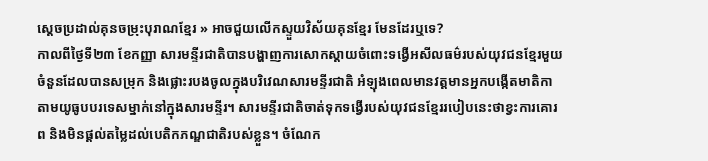ស្ដេចប្រដាល់គុនចម្រុះបុរាណខ្មែរ » អាចជួយលើកស្ទួយវិស័យគុនខ្មែរ មែនដែរឬទេ?
កាលពីថ្ងៃទី២៣ ខែកញ្ញា សារមន្ទីរជាតិបានបង្ហាញការសោកស្តាយចំពោះទង្វើអសីលធម៌របស់យុវជនខ្មែរមួយចំនួនដែលបានសម្រុក និងផ្លោះរបងចូលក្នុងបរិវេណសារមន្ទីរជាតិ អំឡុងពេលមានវត្តមានអ្នកបង្កើតមាតិកាតាមយូធូបបរទេសម្នាក់នៅក្នុងសារមន្ទីរ។ សារមន្ទីរជាតិចាត់ទុកទង្វើរបស់យុវជនខ្មែររបៀបនេះថាខ្វះការគោរព និងមិនផ្តល់តម្លៃដល់បេតិកភណ្ឌជាតិរបស់ខ្លួន។ ចំណែក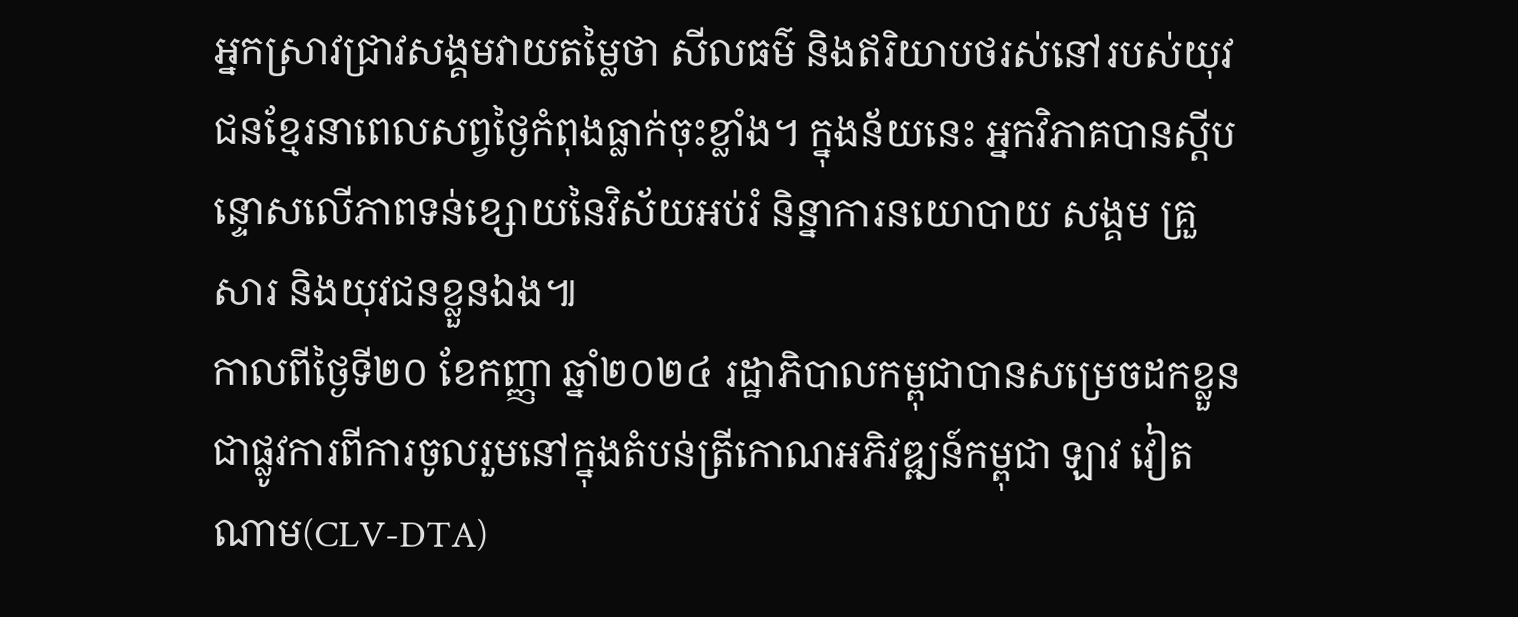អ្នកស្រាវជ្រាវសង្គមវាយតម្លៃថា សីលធម៌ និងឥរិយាបថរស់នៅរបស់យុវជនខ្មែរនាពេលសព្វថ្ងៃកំពុងធ្លាក់ចុះខ្លាំង។ ក្នុងន័យនេះ អ្នកវិភាគបានស្តីបន្ទោសលើភាពទន់ខ្សោយនៃវិស័យអប់រំ និន្នាការនយោបាយ សង្គម គ្រួសារ និងយុវជនខ្លួនឯង៕
កាលពីថ្ងៃទី២០ ខែកញ្ញា ឆ្នាំ២០២៤ រដ្ឋាភិបាលកម្ពុជាបានសម្រេចដកខ្លួនជាផ្លូវការពីការចូលរួមនៅក្នុងតំបន់ត្រីកោណអភិវឌ្ឍន៍កម្ពុជា ឡាវ វៀតណាម(CLV-DTA)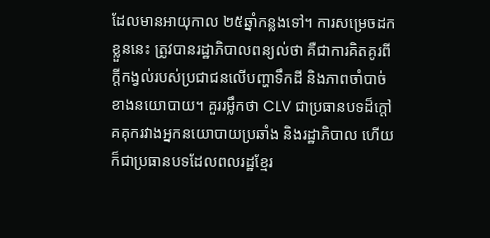ដែលមានអាយុកាល ២៥ឆ្នាំកន្លងទៅ។ ការសម្រេចដកខ្លួននេះ ត្រូវបានរដ្ឋាភិបាលពន្យល់ថា គឺជាការគិតគូរពីក្តីកង្វល់របស់ប្រជាជនលើបញ្ហាទឹកដី និងភាពចាំបាច់ខាងនយោបាយ។ គួររម្លឹកថា CLV ជាប្រធានបទដ៏ក្តៅគគុករវាងអ្នកនយោបាយប្រឆាំង និងរដ្ឋាភិបាល ហើយក៏ជាប្រធានបទដែលពលរដ្ឋខ្មែរ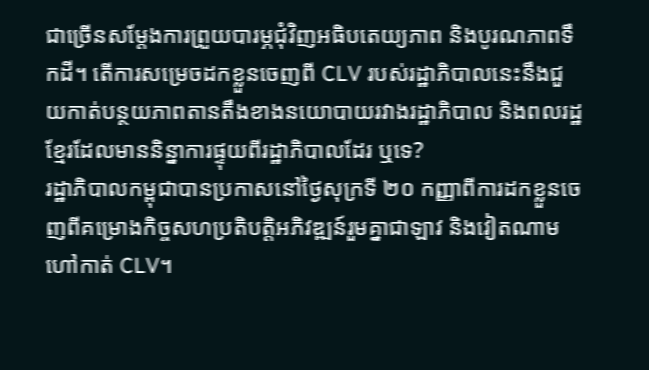ជាច្រើនសម្តែងការព្រួយបារម្ភជុំវិញអធិបតេយ្យភាព និងបូរណភាពទឹកដី។ តើការសម្រេចដកខ្លួនចេញពី CLV របស់រដ្ឋាភិបាលនេះនឹងជួយកាត់បន្ថយភាពតានតឹងខាងនយោបាយរវាងរដ្ឋាភិបាល និងពលរដ្ឋខ្មែរដែលមាននិន្នាការផ្ទុយពីរដ្ឋាភិបាលដែរ ឬទេ?
រដ្ឋាភិបាលកម្ពុជាបានប្រកាសនៅថ្ងៃសុក្រទី ២០ កញ្ញាពីការដកខ្លួនចេញពីគម្រោងកិច្ចសហប្រតិបត្តិអភិវឌ្ឍន៍រួមគ្នាជាឡាវ និងវៀតណាមហៅកាត់ CLV។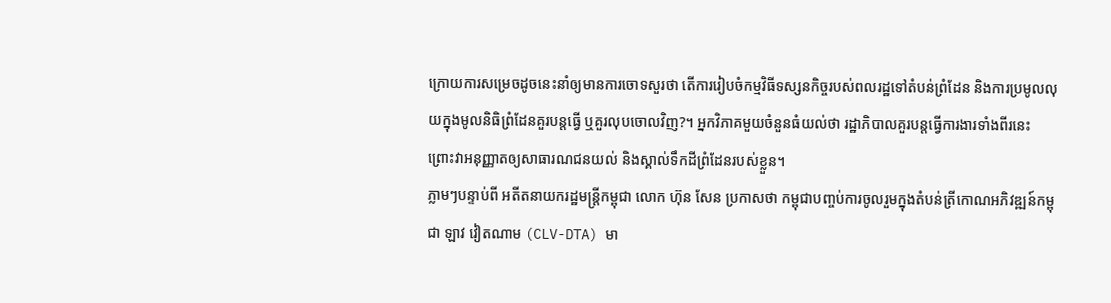ក្រោយការសម្រេចដូចនេះនាំឲ្យមានការចោទសួរថា តើការរៀបចំកម្មវិធីទស្សនកិច្ចរបស់ពលរដ្ឋទៅតំបន់ព្រំដែន និងការប្រមូលលុយក្នុងមូលនិធិព្រំដែនគួរបន្តធ្វើ ឬគួរលុបចោលវិញ?។ អ្នកវិភាគមួយចំនួនធំយល់ថា រដ្ឋាភិបាលគួរបន្តធ្វើការងារទាំងពីរនេះ ព្រោះវាអនុញ្ញាតឲ្យសាធារណជនយល់ និងស្គាល់ទឹកដីព្រំដែនរបស់ខ្លួន។
ភ្លាមៗបន្ទាប់ពី អតីតនាយករដ្ឋមន្ត្រីកម្ពុជា លោក ហ៊ុន សែន ប្រកាសថា កម្ពុជាបញ្ចប់ការចូលរួមក្នុងតំបន់ត្រីកោណអភិវឌ្ឍន៍កម្ពុជា ឡាវ វៀតណាម (CLV-DTA) មា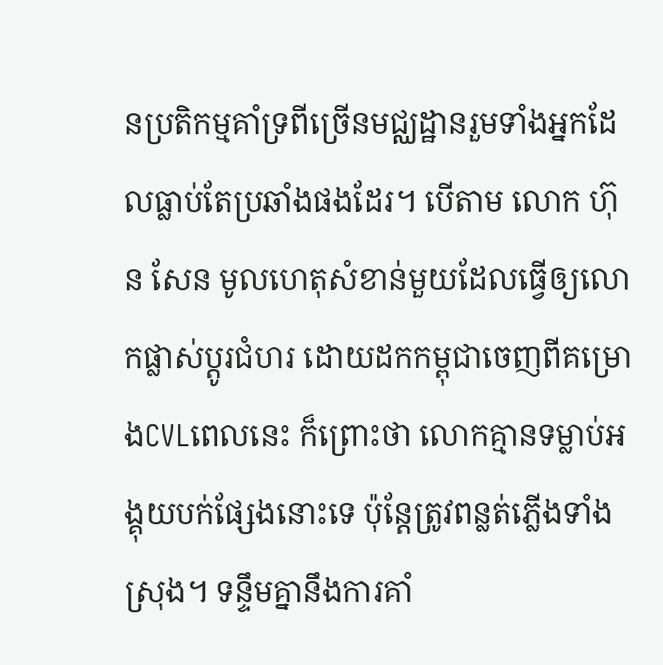នប្រតិកម្មគាំទ្រពីច្រើនមជ្ឈដ្ឋានរួមទាំងអ្នកដែលធ្លាប់តែប្រឆាំងផងដែរ។ បើតាម លោក ហ៊ុន សែន មូលហេតុសំខាន់មួយដែលធ្វើឲ្យលោកផ្លាស់ប្តូរជំហរ ដោយដកកម្ពុជាចេញពីគម្រោងCVLពេលនេះ ក៏ព្រោះថា លោកគ្មានទម្លាប់អង្គុយបក់ផ្សែងនោះទេ ប៉ុន្តែត្រូវពន្លត់ភ្លើងទាំងស្រុង។ ទន្ទឹមគ្នានឹងការគាំ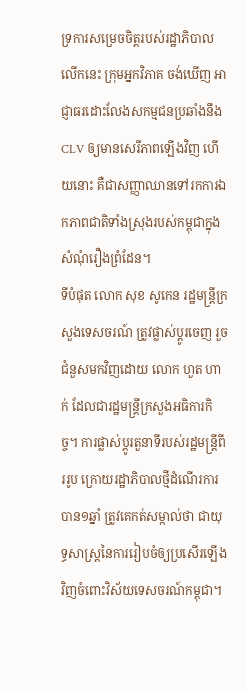ទ្រការសម្រេចចិត្តរបស់រដ្ឋាភិបាលលើកនេះ ក្រុមអ្នកវិភាគ ចង់ឃើញ អាជ្ញាធរដោះលែងសកម្មជនប្រឆាំងនឹង CLV ឲ្យមានសេរីភាពឡើងវិញ ហើយនោះ គឺជាសញ្ញាឈានទៅរកការឯកភាពជាតិទាំងស្រុងរបស់កម្ពុជាក្នុងសំណុំរឿងព្រំដែន។
ទីបំផុត លោក សុខ សូកេន រដ្ឋមន្ត្រីក្រសួងទេសចរណ៍ ត្រូវផ្លាស់ប្តូរចេញ រួចជំនួសមកវិញដោយ លោក ហួត ហាក់ ដែលជារដ្ឋមន្ត្រីក្រសួងអធិការកិច្ច។ ការផ្លាស់ប្តូរតួនាទីរបស់រដ្ឋមន្ត្រីពីររូប ក្រោយរដ្ឋាភិបាលថ្មីដំណើរការបាន១ឆ្នាំ ត្រូវគេកត់សម្កាល់ថា ជាយុទ្ធសាស្ត្រនៃការរៀបចំឲ្យប្រសើរឡើងវិញចំពោះវិស័យទេសចរណ៍កម្ពុជា។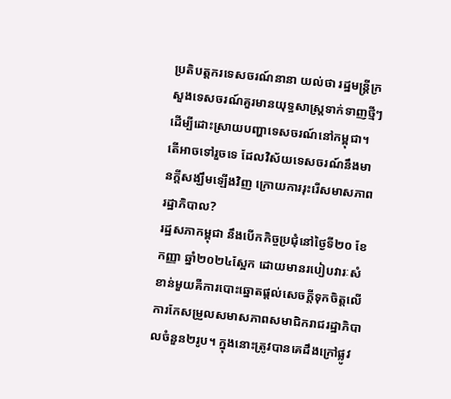ប្រតិបត្តករទេសចរណ៍នានា យល់ថា រដ្ឋមន្ត្រីក្រសួងទេសចរណ៍គួរមានយុទ្ធសាស្ត្រទាក់ទាញថ្មីៗ ដើម្បីដោះស្រាយបញ្ហាទេសចរណ៍នៅកម្ពុជា។ តើអាចទៅរួចទេ ដែលវិស័យទេសចរណ៍នឹងមានក្តីសង្ឃឹមឡើងវិញ ក្រោយការរុះរើសមាសភាពរដ្ឋាភិបាល?
រដ្ឋសភាកម្ពុជា នឹងបើកកិច្ចប្រជុំនៅថ្ងៃទី២០ ខែកញ្ញា ឆ្នាំ២០២៤ស្អែក ដោយមានរបៀបវារៈសំខាន់មួយគឺការបោះឆ្នោតផ្តល់សេចក្តីទុកចិត្តលើការកែសម្រួលសមាសភាពសមាជិករាជរដ្ឋាភិបាលចំនួន២រូប។ ក្នុងនោះត្រូវបានគេដឹងក្រៅផ្លូវ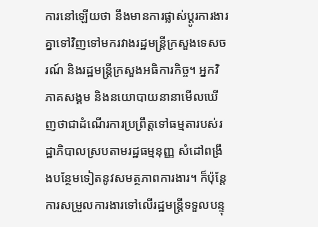ការនៅឡើយថា នឹងមានការផ្លាស់ប្តូរការងារគ្នាទៅវិញទៅមករវាងរដ្ឋមន្ត្រីក្រសួងទេសចរណ៍ និងរដ្ឋមន្ត្រីក្រសួងអធិការកិច្ច។ អ្នកវិភាគសង្គម និងនយោបាយនានាមើលឃើញថាជាដំណើរការប្រព្រឹត្តទៅធម្មតារបស់រដ្ឋាភិបាលស្របតាមរដ្ឋធម្មនុញ្ញ សំដៅពង្រឹងបន្ថែមទៀតនូវសមត្ថភាពការងារ។ ក៏ប៉ុន្តែការសម្រួលការងារទៅលើរដ្ឋមន្ត្រីទទួលបន្ទុ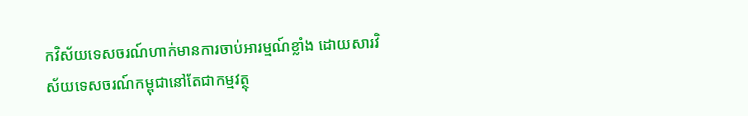កវិស័យទេសចរណ៍ហាក់មានការចាប់អារម្មណ៍ខ្លាំង ដោយសារវិស័យទេសចរណ៍កម្ពុជានៅតែជាកម្មវត្ថុ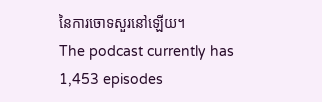នៃការចោទសួរនៅឡើយ។
The podcast currently has 1,453 episodes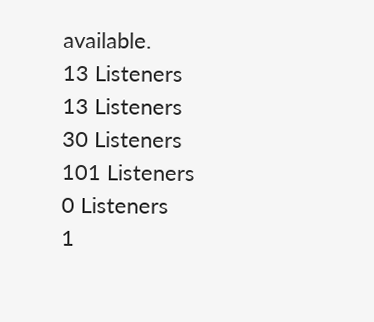available.
13 Listeners
13 Listeners
30 Listeners
101 Listeners
0 Listeners
1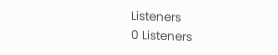Listeners
0 Listeners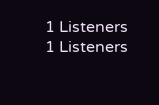1 Listeners
1 Listeners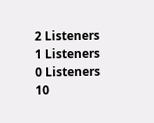2 Listeners
1 Listeners
0 Listeners
10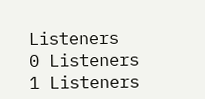Listeners
0 Listeners
1 Listeners